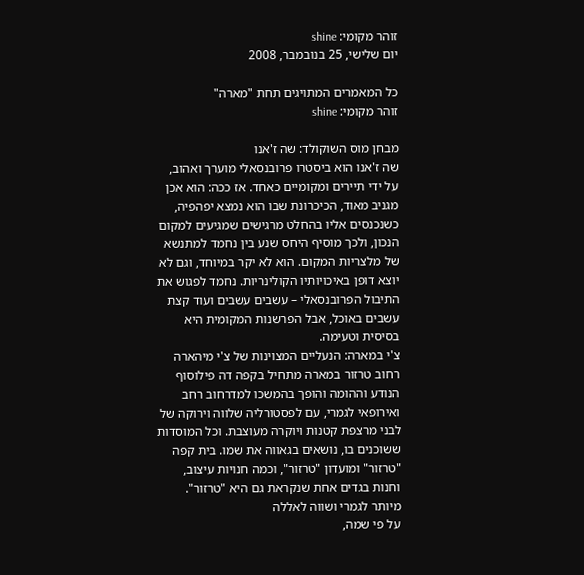זוהר מקומי: shine
יום שלישי, 25 בנובמבר, 2008

כל המאמרים המתויגים תחת "מארה"
זוהר מקומי: shine

מבחן מוס השוקולד: שה ז'אנו
שה ז'אנו הוא ביסטרו פרובנסאלי מוערך ואהוב, על ידי תיירים ומקומיים כאחד. אז ככה: הוא אכן מגניב מאוד, הכיכרונת שבו הוא נמצא יפהפיה, כשנכנסים אליו בהחלט מרגישים שמגיעים למקום הנכון, ולכך מוסיף היחס שנע בין נחמד למתנשא של מלצריות המקום. הוא לא יקר במיוחד, וגם לא יוצא דופן באיכויותיו הקולינריות. נחמד לפגוש את התיבול הפרובנסאלי – עשבים עשבים ועוד קצת עשבים באוכל, אבל הפרשנות המקומית היא בסיסית וטעימה.
צ'י במארה: הנעליים המצוינות של צ'י מיהארה
רחוב טרזור במארה מתחיל בקפה דה פילוסוף הנודע וההומה והופך בהמשכו למדרחוב רחב ואירופאי לגמרי, עם לפסטורליה שלווה וירוקה של לבני מרצפת קטנות ויוקרה מעוצבת. וכל המוסדות ששוכנים בו, נושאים בגאווה את שמו. בית קפה "טרזור" ומועדון "טרזור", וכמה חנויות עיצוב, וחנות בגדים אחת שנקראת גם היא "טרזור".
מיותר לגמרי ושווה לאללה
על פי שמה,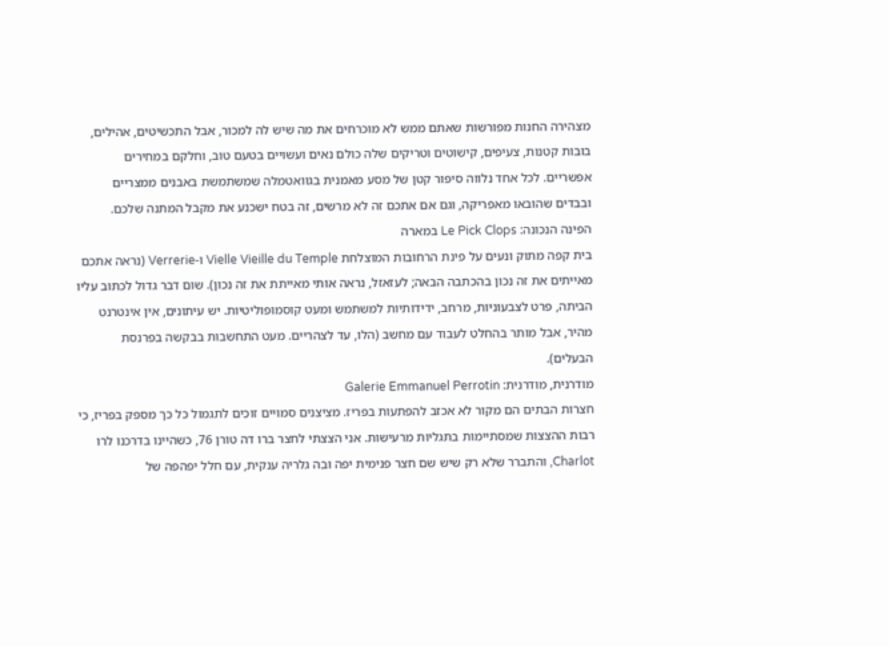מצהירה החנות מפורשות שאתם ממש לא מוכרחים את מה שיש לה למכור, אבל התכשיטים, אהילים, בובות קטנות, צעיפים, קישוטים וטריקים שלה כולם נאים ועשויים בטעם טוב, וחלקם במחירים אפשריים. לכל אחד נלווה סיפור קטן של מסע מאמנית בגוואטמלה שמשתמשת באבנים ממצריים ובבדים שהובאו מאפריקה, וגם אם אתכם זה לא מרשים, זה בטח ישכנע את מקבל המתנה שלכם.
הפינה הנכונה: Le Pick Clops במארה
בית קפה מתוק ונעים על פינת הרחובות המוצלחת Vielle Vieille du Temple ו-Verrerie (נראה אתכם מאייתים את זה נכון בהכתבה הבאה; לעזאזל, נראה אותי מאייתת את זה נכון). שום דבר גדול לכתוב עליו הביתה, פרט לצבעוניות, מרחב, ידידותיות למשתמש ומעט קוסמופוליטיות. יש עיתונים, אין אינטרנט מהיר, אבל מותר בהחלט לעבוד עם מחשב (הלו, עד לצהריים. מעט התחשבות בבקשה בפרנסת הבעלים).
מודרנית, מודרנית: Galerie Emmanuel Perrotin
חצרות הבתים הם מקור לא אכזב להפתעות בפריז. מציצנים סמויים זוכים לתגמול כל כך מספק בפריז, כי רבות ההצצות שמסתיימות בתגליות מרעישות. אני הצצתי לחצר ברו דה טורן 76, כשהיינו בדרכנו לרו Charlot, והתברר שלא רק שיש שם חצר פנימית יפה ובה גלריה ענקית, עם חלל יפהפה של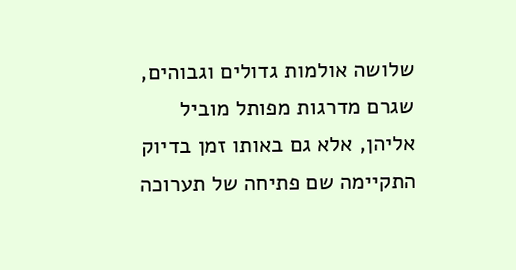שלושה אולמות גדולים וגבוהים, שגרם מדרגות מפותל מוביל אליהן, אלא גם באותו זמן בדיוק התקיימה שם פתיחה של תערוכה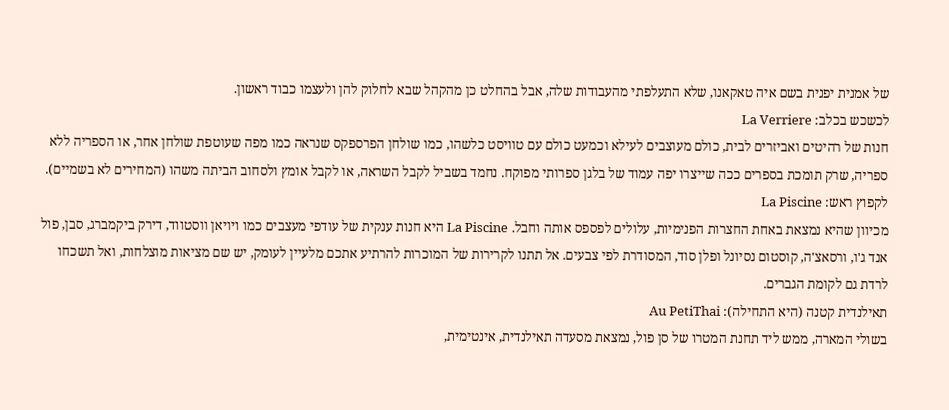של אמנית יפנית בשם איה טאקאנו, שלא התעלפתי מהעבודות שלה, אבל בהחלט כן מהקהל שבא לחלוק להן ולעצמו כבוד ראשון.
לכשכש בכלב: La Verriere
חנות של רהיטים ואביזרים לבית, כולם מעוצבים לעילא וכמעט כולם עם טוויסט כלשהו, כמו שולחן הפרספקס שנראה כמו מפה שעוטפת שולחן אחר, או הספריה ללא ספריה, שרק תומכת בספרים ככה שייצרו יפה עמוד של בלגן ספרותי מפוקח. נחמד בשביל לקבל השראה, או לקבל אומץ ולסחוב הביתה משהו (המחירים לא בשמיים).
לקפוץ ראש: La Piscine
מכיוון שהיא נמצאת באחת החצרות הפנימיות, עלולים לפספס אותה וחבל. La Piscine היא חנות ענקית של עודפי מעצבים כמו ויויאן ווסטווד, דירק ביקמברג, סבן, פול אנד ג'ו, ורסאצ'ה, קוסטום נסיונל ופלן סוד, המסודרת לפי צבעים. אל תתנו לקרירות של המוכרות להרתיע אתכם מלעיין לעומק, יש שם מציאות מוצלחות, ואל תשכחו לרדת גם לקומת הגברים.
תאילנדית קטנה (היא התחילה): Au PetiThai
בשולי המארה, ממש ליד תחנת המטרו של סן פול, נמצאת מסעדה תאילנדית, אינטימית,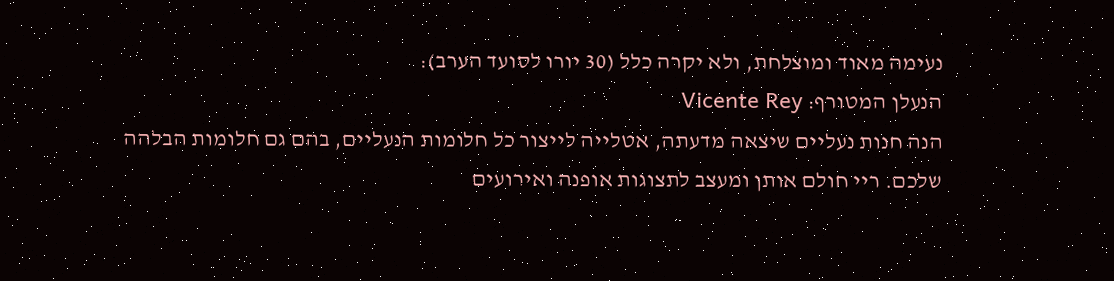נעימה מאוד ומוצלחת, ולא יקרה כלל (30 יורו לסועד הערב):
הנעלן המטורף: Vicente Rey
הנה חנות נעליים שיצאה מדעתה, אטלייה לייצור כל חלומות הנעליים, בהם גם חלומות הבלהה שלכם. ריי חולם אותן ומעצב לתצוגות אופנה ואירועים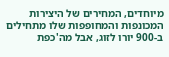מיוחדים, המחירים של היצירות המכונפות והמחופפות שלו מתחילים ב-900 יורו לזוג, אבל מה'כפת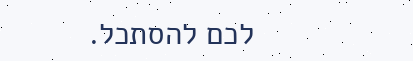לכם להסתכל.